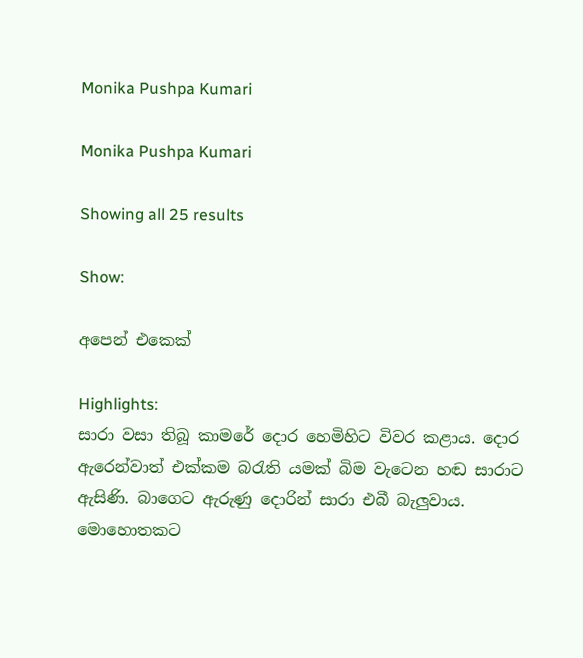Monika Pushpa Kumari

Monika Pushpa Kumari

Showing all 25 results

Show:

අපෙන් එකෙක්

Highlights:
සාරා වසා තිබූ කාමරේ දොර හෙමිහිට විවර කළාය. දොර ඇරෙන්වාත් එක්කම බරැති යමක් බිම වැටෙන හඬ සාරාට ඇසිණි. බාගෙට ඇරුණු දොරින් සාරා එබී බැලුවාය. මොහොතකට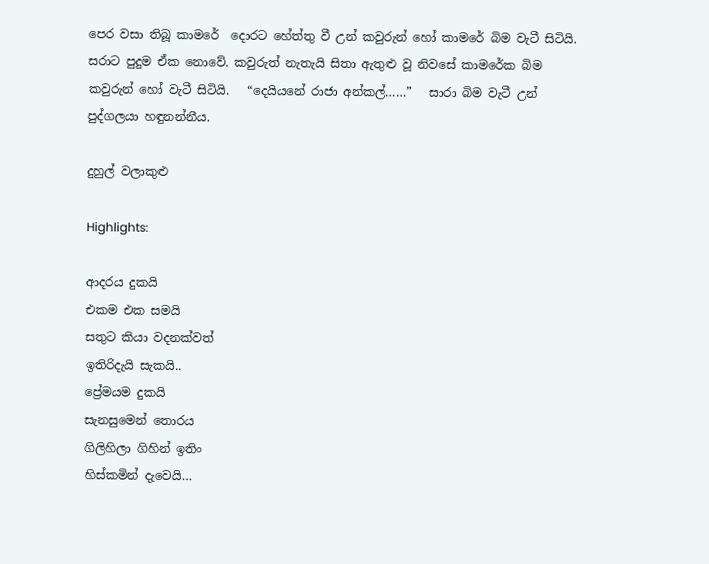පෙර වසා තිබූ කාමරේ  දොරට හේත්තු වී උන් කවුරුන් හෝ කාමරේ බිම වැටී සිටියි. සරාට පුදුම ඒක නොවේ. කවුරුත් නැතැයි සිතා ඇතුළු වූ නිවසේ කාමරේක බිම කවුරුන් හෝ වැටී සිටියි.   “දෙයියනේ රාජා අන්කල්……”   සාරා බිම වැටී උන් පුද්ගලයා හඳුනන්නීය.

දුහුල් වලාකුළු

Highlights:

ආදරය දුකයි
එකම එක සමයි
සතුට කියා වදනක්වත්
ඉතිරිදැයි සැකයි..
ප්‍රේමයම දුකයි
සැනසුමෙන් තොරය
ගිලිහිලා ගිහින් ඉතිං
හිස්කමින් දැවෙයි…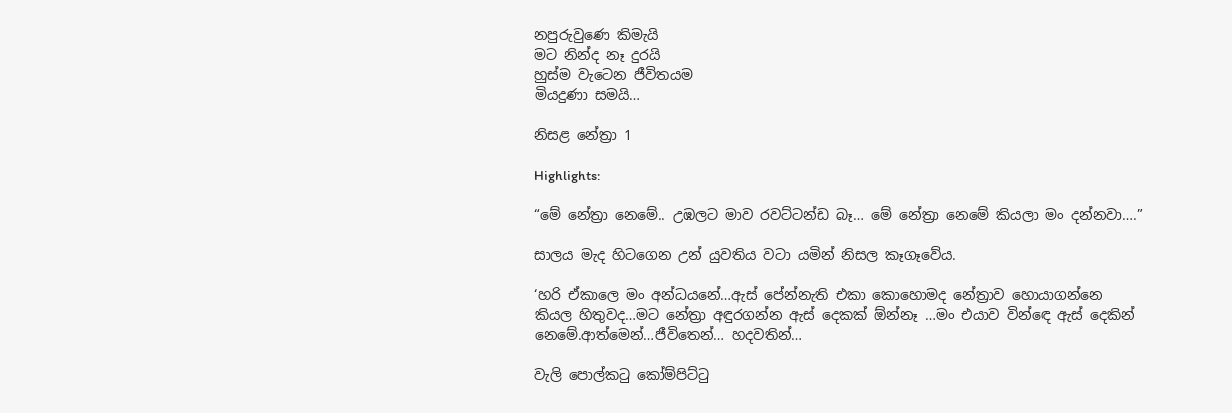නපුරුවුණෙ කිමැයි
මට නින්ද නෑ දුරයි
හුස්ම වැටෙන ජීවිතයම
මියදුණා සමයි…

නිසළ නේත්‍රා 1

Highlights:

“මේ නේත්‍රා නෙමේ.. උඹලට මාව රවට්ටන්ඩ බෑ… මේ නේත්‍රා නෙමේ කියලා මං දන්නවා….”

සාලය මැද හිටගෙන උන් යුවතිය වටා යමින් නිසල කෑගෑවේය.

‘හරි ඒකාලෙ මං අන්ධයනේ…ඇස් පේන්නැති එකා කොහොමද නේත්‍රාව හොයාගන්නෙ
කියල හිතුවද…මට නේත්‍රා අඳුරගන්න ඇස් දෙකක් ඕන්නෑ …මං එයාව වින්ඳෙ ඇස් දෙකින්
නෙමේ.ආත්මෙන්…ජීවිතෙන්… හදවතින්…

වැලි පොල්කටු කෝම්පිට්ටු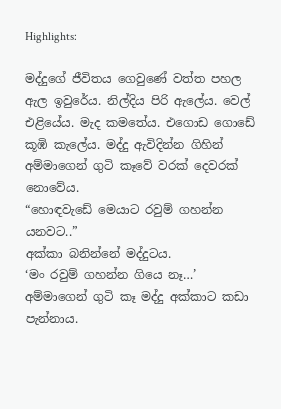Highlights:

මද්දුගේ ජීවිතය ගෙවුණේ වත්ත පහල ඇල ඉවුරේය. නිල්දිය පිරි ඇලේය. වෙල් එළියේය. මැද කමතේය. එගොඩ ගොඩේ කූඹි කැලේය. මද්දු ඇවිදින්න ගිහින් අම්මාගෙන් ගුටි කෑවේ වරක් දෙවරක් නොවේය.
“හොඳවැඩේ මෙයාට රවුම් ගහන්න යනවට..”
අක්කා බනින්නේ මද්දුටය.
‘මං රවුම් ගහන්න ගියෙ නෑ…’
අම්මාගෙන් ගුටි කෑ මද්දු අක්කාට කඩා පැන්නාය.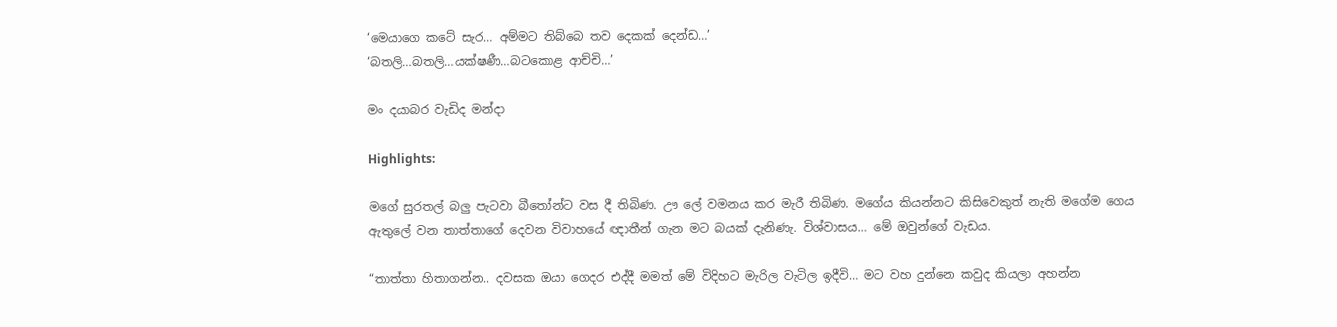‘මෙයාගෙ කටේ සැර… අම්මට තිබ්බෙ තව දෙකක් දෙන්ඩ…’
‘බතලි…බතලි…යක්ෂණී…බටකොළ ආච්චි…’

මං දයාබර වැඩිද මන්දා

Highlights:

මගේ සුරතල් බලු පැටවා බීතෝන්ට වස දී තිබිණ. ඌ ලේ වමනය කර මැරී තිබිණ. මගේය කියන්නට කිසිවෙකුත් නැති මගේම ගෙය ඇතුලේ වන තාත්තාගේ දෙවන විවාහයේ ඥාතීන් ගැන මට බයක් දැනිණැ. විශ්වාසය… මේ ඔවුන්ගේ වැඩය.

“තාත්තා හිතාගන්න.. දවසක ඔයා ගෙදර එද්දී මමත් මේ විදිහට මැරිල වැටිල ඉදීවි… මට වහ දුන්නෙ කවුද කියලා අහන්න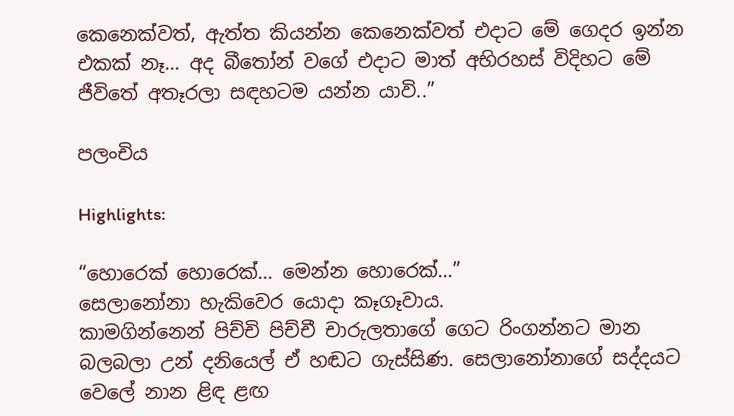කෙනෙක්වත්, ඇත්ත කියන්න කෙනෙක්වත් එදාට මේ ගෙදර ඉන්න එකක් නෑ… අද බීතෝන් වගේ එදාට මාත් අභිරහස් විදිහට මේ ජීවිතේ අතෑරලා සඳහටම යන්න යාවි..”

පලංචිය

Highlights:

“හොරෙක් හොරෙක්… මෙන්න හොරෙක්…”
සෙලානෝනා හැකිවෙර යොදා කෑගෑවාය.
කාමගින්නෙන් පිච්චි පිච්චී චාරුලතාගේ ගෙට රිංගන්නට මාන බලබලා උන් දනියෙල් ඒ හඬට ගැස්සිණ. සෙලානෝනාගේ සද්දයට වෙලේ නාන ළිඳ ළඟ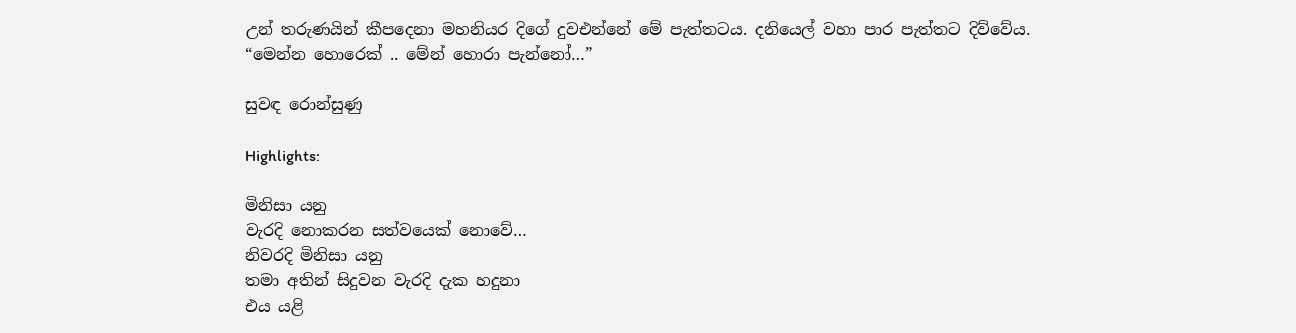උන් තරුණයින් කීපදෙනා මහනියර දිගේ දුවඑන්නේ මේ පැත්තටය. දනියෙල් වහා පාර පැත්තට දිව්වේය.
“මෙන්න හොරෙක් .. මේන් හොරා පැන්නෝ…”

සුවඳ රොන්සුණු

Highlights:

මිනිසා යනු
වැරදි නොකරන සත්වයෙක් නොවේ…
නිවරදි මිනිසා යනු
තමා අතින් සිදුවන වැරදි දැක හදුනා
එය යළි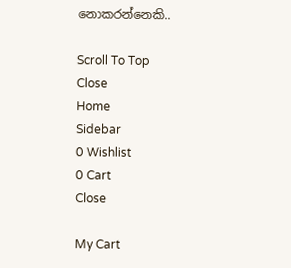නොකරන්නෙකි..

Scroll To Top
Close
Home
Sidebar
0 Wishlist
0 Cart
Close

My Cart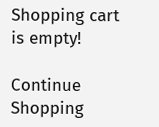Shopping cart is empty!

Continue Shopping